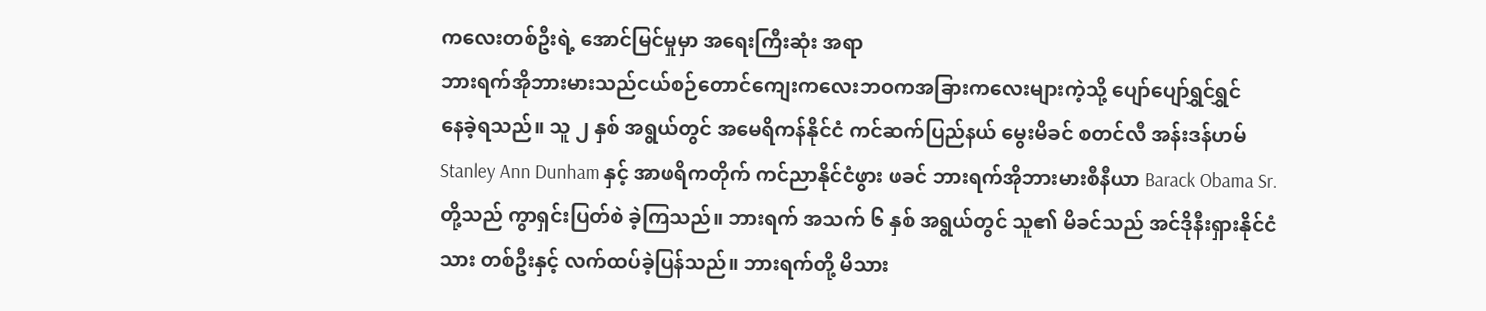ကလေးတစ်ဦးရဲ့ အောင်မြင်မှုမှာ အရေးကြီးဆုံး အရာ
ဘားရက်အိုဘားမားသည်ငယ်စဉ်တောင်ကျေးကလေးဘဝကအခြားကလေးများကဲ့သို့ ပျော်ပျော်ရွှင်ရွှင်
နေခဲ့ရသည်။ သူ ၂ နှစ် အရွယ်တွင် အမေရိကန်နိုင်ငံ ကင်ဆက်ပြည်နယ် မွေးမိခင် စတင်လီ အန်းဒန်ဟမ် Stanley Ann Dunham နှင့် အာဖရိကတိုက် ကင်ညာနိုင်ငံဖွား ဖခင် ဘားရက်အိုဘားမားစီနီယာ Barack Obama Sr. တို့သည် ကွာရှင်းပြတ်စဲ ခဲ့ကြသည်။ ဘားရက် အသက် ၆ နှစ် အရွယ်တွင် သူ၏ မိခင်သည် အင်ဒိုနီးရှားနိုင်ငံသား တစ်ဦးနှင့် လက်ထပ်ခဲ့ပြန်သည်။ ဘားရက်တို့ မိသား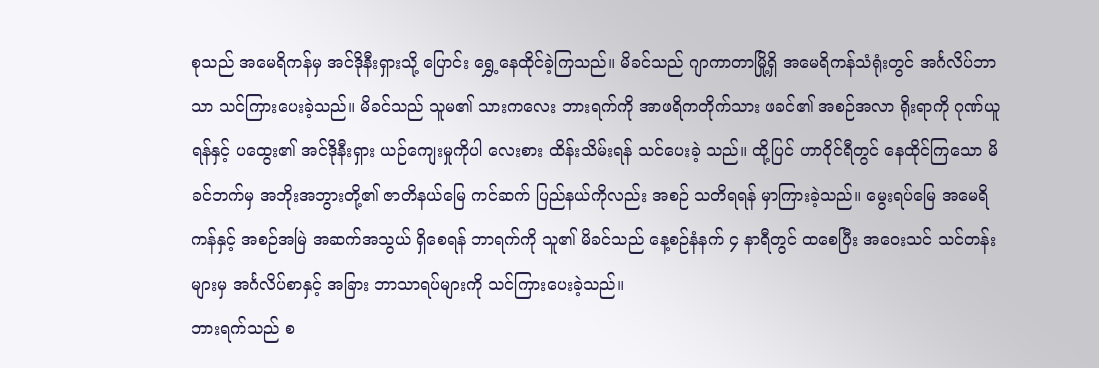စုသည် အမေရိကန်မှ အင်ဒိုနီးရှားသို့ ပြောင်း ရွှေ့နေထိုင်ခဲ့ကြသည်။ မိခင်သည် ဂျာကာတာမြို့ရှိ အမေရိကန်သံရုံးတွင် အင်္ဂလိပ်ဘာသာ သင်ကြားပေးခဲ့သည်။ မိခင်သည် သူမ၏ သားကလေး ဘားရက်ကို အာဖရိကတိုက်သား ဖခင်၏ အစဉ်အလာ ရိုးရာကို ဂုဏ်ယူရန်နှင့် ပထွေး၏ အင်ဒိုနီးရှား ယဉ်ကျေးမှုကိုပါ လေးစား ထိန်းသိမ်းရန် သင်ပေးခဲ့ သည်။ ထို့ပြင် ဟာဝိုင်ရီတွင် နေထိုင်ကြသော မိခင်ဘက်မှ အဘိုးအဘွားတို့၏ ဇာတိနယ်မြေ ကင်ဆက် ပြည်နယ်ကိုလည်း အစဉ် သတိရရန် မှာကြားခဲ့သည်။ မွေးရပ်မြေ အမေရိကန်နှင့် အစဉ်အမြဲ အဆက်အသွယ် ရှိစေရန် ဘာရက်ကို သူ၏ မိခင်သည် နေ့စဉ်နံနက် ၄ နာရီတွင် ထစေပြီး အဝေးသင် သင်တန်းများမှ အင်္ဂလိပ်စာနှင့် အခြား ဘာသာရပ်များကို သင်ကြားပေးခဲ့သည်။
ဘားရက်သည် စ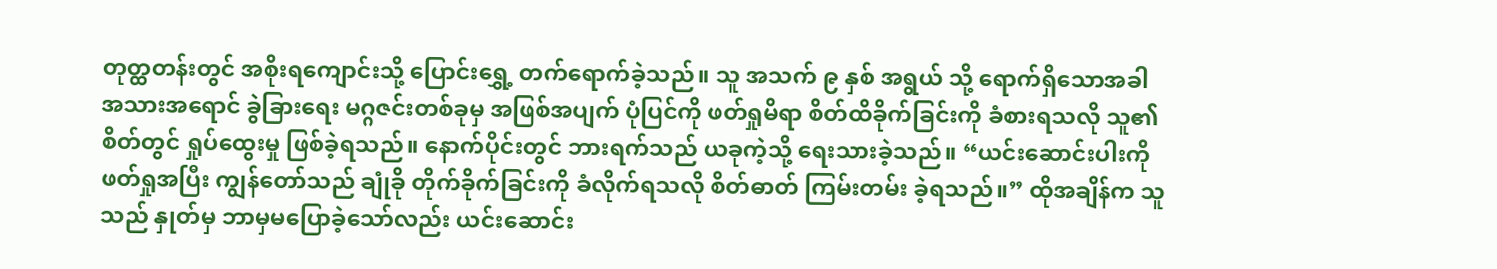တုတ္ထတန်းတွင် အစိုးရကျောင်းသို့ ပြောင်းရွှေ့ တက်ရောက်ခဲ့သည်။ သူ အသက် ၉ နှစ် အရွယ် သို့ ရောက်ရှိသောအခါ အသားအရောင် ခွဲခြားရေး မဂ္ဂဇင်းတစ်ခုမှ အဖြစ်အပျက် ပုံပြင်ကို ဖတ်ရှုမိရာ စိတ်ထိခိုက်ခြင်းကို ခံစားရသလို သူ၏ စိတ်တွင် ရှုပ်ထွေးမှု ဖြစ်ခဲ့ရသည်။ နောက်ပိုင်းတွင် ဘားရက်သည် ယခုကဲ့သို့ ရေးသားခဲ့သည်။ “ယင်းဆောင်းပါးကို ဖတ်ရှုအပြီး ကျွန်တော်သည် ချုံခို တိုက်ခိုက်ခြင်းကို ခံလိုက်ရသလို စိတ်ဓာတ် ကြမ်းတမ်း ခဲ့ရသည်။” ထိုအချိန်က သူသည် နှုတ်မှ ဘာမှမပြောခဲ့သော်လည်း ယင်းဆောင်း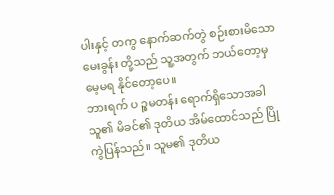ပါးနှင့် တကွ နောက်ဆက်တွဲ စဉ်းစားမိသောမေးခွန်း တို့သည် သူ့အတွက် ဘယ်တော့မှ မေ့မရ နိုင်တော့ပေ။
ဘားရက် ပ ဉ္စမတန်း ရောက်ရှိသောအခါ သူ၏ မိခင်၏ ဒုတိယ အိမ်ထောင်သည် ပြိုကွဲပြန်သည်။ သူမ၏ ဒုတိယ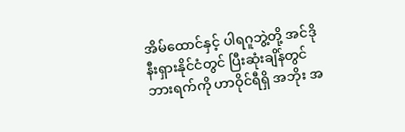အိမ်ထောင်နှင့် ပါရဂူဘွဲ့တို့ အင်ဒိုနီးရှားနိုင်ငံတွင် ပြီးဆုံးချိန်တွင် ဘားရက်ကို ဟာဝိုင်ရီရှိ အဘိုး အ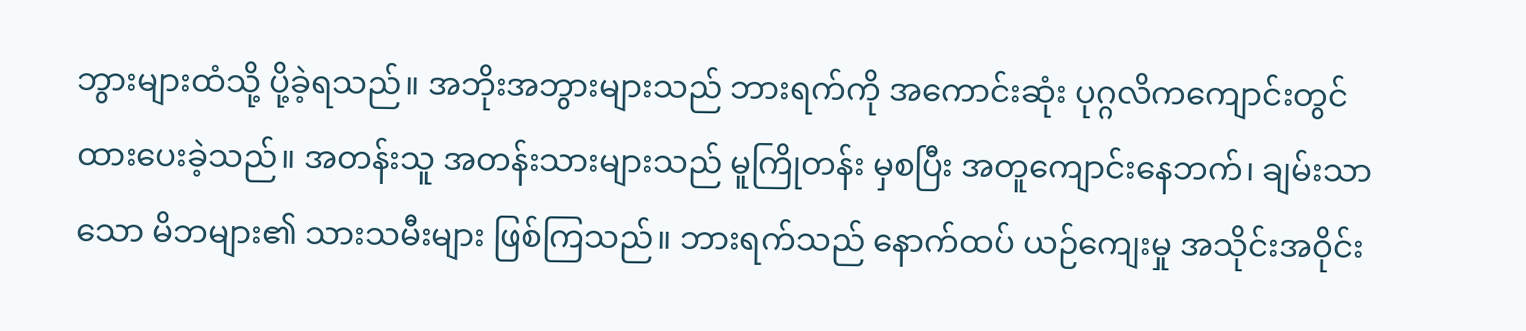ဘွားများထံသို့ ပို့ခဲ့ရသည်။ အဘိုးအဘွားများသည် ဘားရက်ကို အကောင်းဆုံး ပုဂ္ဂလိကကျောင်းတွင် ထားပေးခဲ့သည်။ အတန်းသူ အတန်းသားများသည် မူကြိုတန်း မှစပြီး အတူကျောင်းနေဘက်၊ ချမ်းသာ သော မိဘများ၏ သားသမီးများ ဖြစ်ကြသည်။ ဘားရက်သည် နောက်ထပ် ယဉ်ကျေးမှု အသိုင်းအဝိုင်း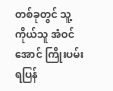တစ်ခုတွင် သူ့ကိုယ်သူ အံဝင်အောင် ကြိုးပမ်းရပြန်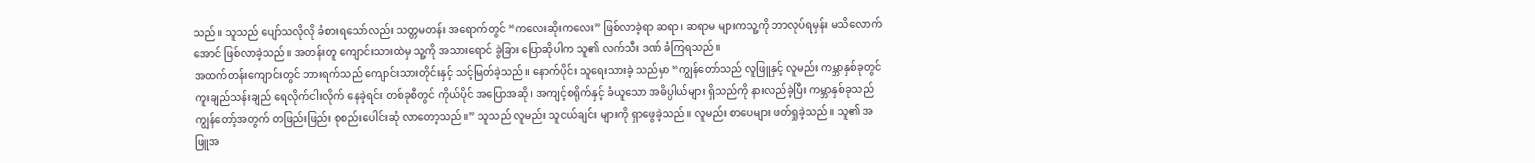သည်။ သူသည် ပျော်သလိုလို ခံစားရသော်လည်း သတ္တမတန်း အရောက်တွင် “ကလေးဆိုးကလေး” ဖြစ်လာခဲ့ရာ ဆရာ၊ ဆရာမ များကသူ့ကို ဘာလုပ်ရမှန်း မသိလောက် အောင် ဖြစ်လာခဲ့သည်။ အတန်းတူ ကျောင်းသားထဲမှ သူ့ကို အသားရောင် ခွဲခြား ပြောဆိုပါက သူ၏ လက်သီး ဒဏ် ခံကြရသည်။
အထက်တန်းကျောင်းတွင် ဘားရက်သည် ကျောင်းသားတိုင်းနှင့် သင့်မြတ်ခဲ့သည်။ နောက်ပိုင်း သူရေးသားခဲ့ သည်မှာ “ကျွန်တော်သည် လူဖြူနှင့် လူမည်း ကမ္ဘာနှစ်ခုတွင် ကူးချည်သန်းချည် ရေလိုက်ငါးလိုက် နေခဲ့ရင်း တစ်ခုစီတွင် ကိုယ်ပိုင် အပြောအဆို၊ အကျင့်စရိုက်နှင့် ခံယူသော အဓိပ္ပါယ်များ ရှိသည်ကို နားလည်ခဲ့ပြီး ကမ္ဘာနှစ်ခုသည် ကျွန်တော့်အတွက် တဖြည်းဖြည်း စုစည်းပေါင်းဆုံ လာတော့သည်။” သူသည် လူမည်း သူငယ်ချင်း များကို ရှာဖွေခဲ့သည်။ လူမည်း စာပေများ ဖတ်ရှုခဲ့သည်။ သူ၏ အဖြူအ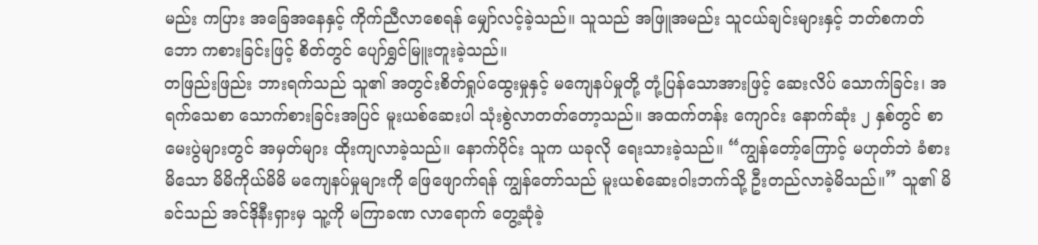မည်း ကပြား အခြေအနေနှင့် ကိုက်ညီလာစေရန် မျှော်လင့်ခဲ့သည်။ သူသည် အဖြူအမည်း သူငယ်ချင်းများနှင့် ဘတ်စကတ်ဘော ကစားခြင်းဖြင့် စိတ်တွင် ပျော်ရွှင်မြူးတူးခဲ့သည်။
တဖြည်းဖြည်း ဘားရက်သည် သူ၏ အတွင်းစိတ်ရှုပ်ထွေးမှုနှင့် မကျေနပ်မှုတို့ တုံ့ပြန်သောအားဖြင့် ဆေးလိပ် သောက်ခြင်း၊ အရက်သေစာ သောက်စားခြင်းအပြင် မူးယစ်ဆေးပါ သုံးစွဲလာတတ်တော့သည်။ အထက်တန်း ကျောင်း နောက်ဆုံး ၂ နှစ်တွင် စာမေးပွဲများတွင် အမှတ်များ ထိုးကျလာခဲ့သည်။ နောက်ပိုင်း သူက ယခုလို ရေးသားခဲ့သည်။ “ကျွန်တော့်ကြောင့် မဟုတ်ဘဲ ခံစားမိသော မိမိကိုယ်မိမိ မကျေနပ်မှုများကို ဖြေဖျောက်ရန် ကျွန်တော်သည် မူးယစ်ဆေးဝါးဘက်သို့ ဦးတည်လာခဲ့မိသည်။” သူ၏ မိခင်သည် အင်ဒိုနီးရှားမှ သူ့ကို မကြာခဏ လာရောက် တွေ့ဆုံခဲ့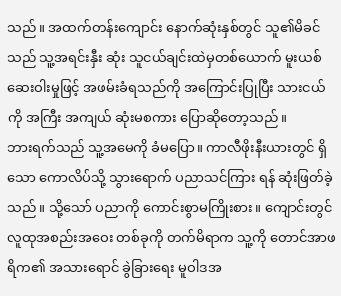သည်။ အထက်တန်းကျောင်း နောက်ဆုံးနှစ်တွင် သူ၏မိခင်သည် သူ့အရင်းနှီး ဆုံး သူငယ်ချင်းထဲမှတစ်ယောက် မူးယစ်ဆေးဝါးမှုဖြင့် အဖမ်းခံရသည်ကို အကြောင်းပြုပြီး သားငယ်ကို အကြီး အကျယ် ဆုံးမစကား ပြောဆိုတော့သည်။
ဘားရက်သည် သူ့အမေကို ခံမပြော။ ကာလီဖိုးနီးယားတွင် ရှိသော ကောလိပ်သို့ သွားရောက် ပညာသင်ကြား ရန် ဆုံးဖြတ်ခဲ့သည်။ သို့သော် ပညာကို ကောင်းစွာမကြိုးစား။ ကျောင်းတွင် လူထုအစည်းအဝေး တစ်ခုကို တက်မိရာက သူ့ကို တောင်အာဖရိက၏ အသားရောင် ခွဲခြားရေး မူဝါဒအ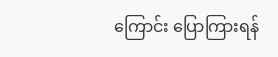ကြောင်း ပြောကြားရန်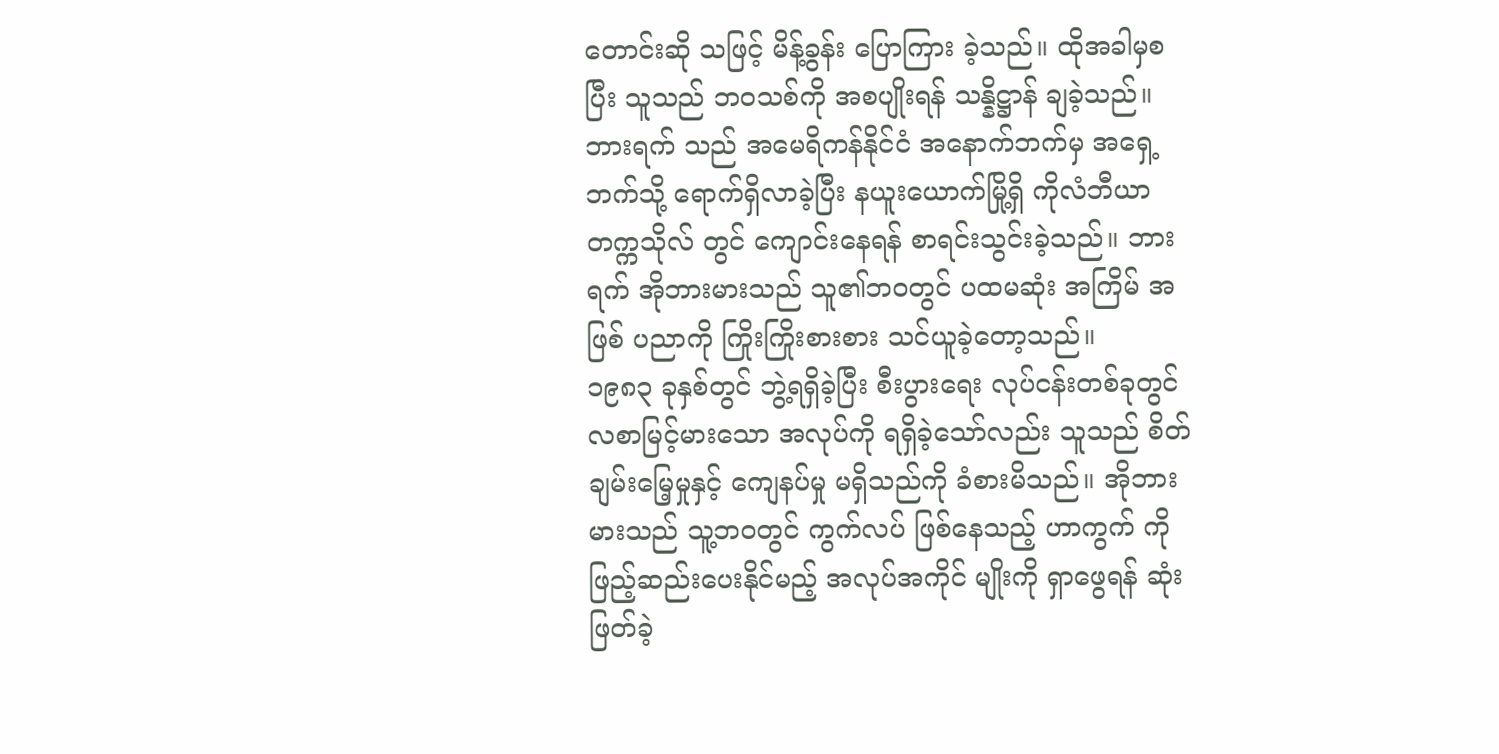တောင်းဆို သဖြင့် မိန့်ခွန်း ပြောကြား ခဲ့သည်။ ထိုအခါမှစပြီး သူသည် ဘဝသစ်ကို အစပျိုးရန် သန္နိဋ္ဌာန် ချခဲ့သည်။ ဘားရက် သည် အမေရိကန်နိုင်ငံ အနောက်ဘက်မှ အရှေ့ဘက်သို့ ရောက်ရှိလာခဲ့ပြီး နယူးယောက်မြို့ရှိ ကိုလံဘီယာ တက္ကသိုလ် တွင် ကျောင်းနေရန် စာရင်းသွင်းခဲ့သည်။ ဘားရက် အိုဘားမားသည် သူ၏ဘဝတွင် ပထမဆုံး အကြိမ် အဖြစ် ပညာကို ကြိုးကြိုးစားစား သင်ယူခဲ့တော့သည်။
၁၉၈၃ ခုနှစ်တွင် ဘွဲ့ရရှိခဲ့ပြီး စီးပွားရေး လုပ်ငန်းတစ်ခုတွင် လစာမြင့်မားသော အလုပ်ကို ရရှိခဲ့သော်လည်း သူသည် စိတ်ချမ်းမြေ့မှုနှင့် ကျေနပ်မှု မရှိသည်ကို ခံစားမိသည်။ အိုဘားမားသည် သူ့ဘဝတွင် ကွက်လပ် ဖြစ်နေသည့် ဟာကွက် ကို ဖြည့်ဆည်းပေးနိုင်မည့် အလုပ်အကိုင် မျိုးကို ရှာဖွေရန် ဆုံးဖြတ်ခဲ့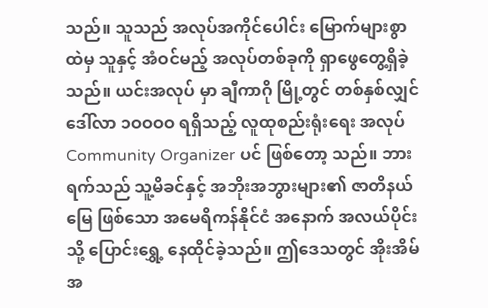သည်။ သူသည် အလုပ်အကိုင်ပေါင်း မြောက်များစွာ ထဲမှ သူနှင့် အံဝင်မည့် အလုပ်တစ်ခုကို ရှာဖွေတွေ့ရှိခဲ့သည်။ ယင်းအလုပ် မှာ ချီကာဂို မြို့တွင် တစ်နှစ်လျှင် ဒေါ်လာ ၁ဝဝဝဝ ရရှိသည့် လူထုစည်းရုံးရေး အလုပ် Community Organizer ပင် ဖြစ်တော့ သည်။ ဘားရက်သည် သူ့မိခင်နှင့် အဘိုးအဘွားများ၏ ဇာတိနယ်မြေ ဖြစ်သော အမေရိကန်နိုင်ငံ အနောက် အလယ်ပိုင်း သို့ ပြောင်းရွှေ့ နေထိုင်ခဲ့သည်။ ဤဒေသတွင် အိုးအိမ်အ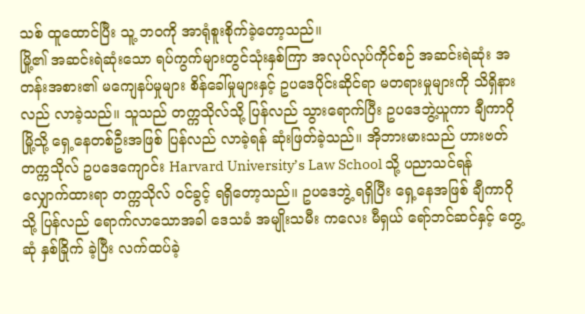သစ် ထူထောင်ပြီး သူ့ ဘဝကို အာရုံစူးစိုက်ခဲ့တော့သည်။
မြို့၏ အဆင်းရဲဆုံးသော ရပ်ကွက်များတွင်သုံးနှစ်ကြာ အလုပ်လုပ်ကိုင်စဉ် အဆင်းရဲဆုံး အတန်းအစား၏ မကျေနပ်မှုများ စိန်ခေါ်မှုများနှင့် ဥပဒေပိုင်းဆိုင်ရာ မတရားမှုများကို သိရှိနားလည် လာခဲ့သည်။ သူသည် တက္ကသိုလ်သို့ ပြန်လည် သွားရောက်ပြီး ဥပဒေဘွဲ့ယူကာ ချီကာဂိုမြို့သို့ ရှေ့နေတစ်ဦးအဖြစ် ပြန်လည် လာခဲ့ရန် ဆုံးဖြတ်ခဲ့သည်။ အိုဘားမားသည် ဟားဗတ်တက္ကသိုလ် ဥပဒေကျောင်း Harvard University’s Law School သို့ ပညာသင်ရန် လျှောက်ထားရာ တက္ကသိုလ် ဝင်ခွင့် ရရှိတော့သည်။ ဥပဒေဘွဲ့ ရရှိပြီး ရှေ့နေအဖြစ် ချီကာဂိုသို့ ပြန်လည် ရောက်လာသောအခါ ဒေသခံ အမျိုးသမီး ကလေး မီရှယ် ရော်ဘင်ဆင်နှင့် တွေ့ဆုံ နှစ်ခြိုက် ခဲ့ပြီး လက်ထပ်ခဲ့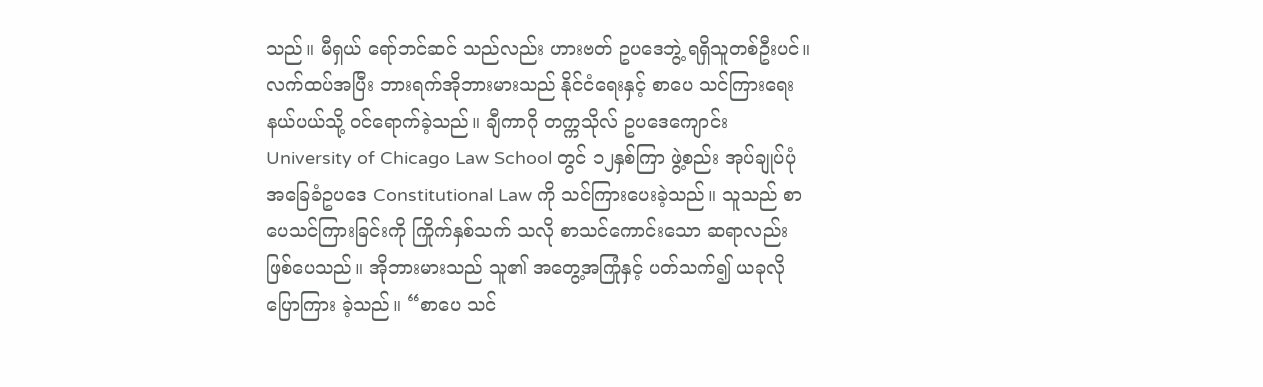သည်။ မီရှယ် ရော်ဘင်ဆင် သည်လည်း ဟားဗတ် ဥပဒေဘွဲ့ ရရှိသူတစ်ဦးပင်။
လက်ထပ်အပြီး ဘားရက်အိုဘားမားသည် နိုင်ငံရေးနှင့် စာပေ သင်ကြားရေး နယ်ပယ်သို့ ဝင်ရောက်ခဲ့သည်။ ချီကာဂို တက္ကသိုလ် ဥပဒေကျောင်း University of Chicago Law School တွင် ၁၂နှစ်ကြာ ဖွဲ့စည်း အုပ်ချုပ်ပုံ အခြေခံဥပဒေ Constitutional Law ကို သင်ကြားပေးခဲ့သည်။ သူသည် စာပေသင်ကြားခြင်းကို ကြိုက်နှစ်သက် သလို စာသင်ကောင်းသော ဆရာလည်း ဖြစ်ပေသည်။ အိုဘားမားသည် သူ၏ အတွေ့အကြုံနှင့် ပတ်သက်၍ ယခုလို ပြောကြား ခဲ့သည်။ “စာပေ သင်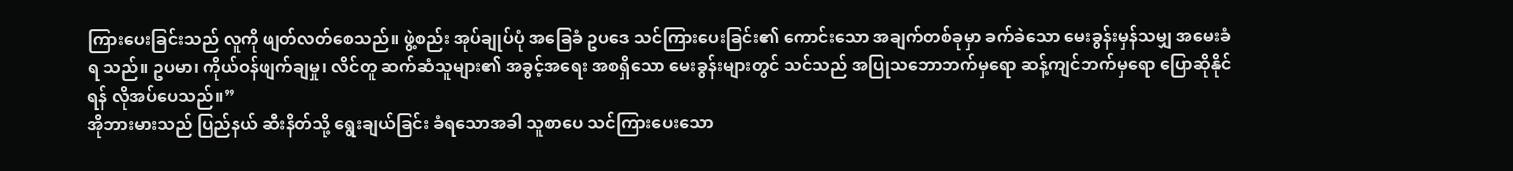ကြားပေးခြင်းသည် လူကို ဖျတ်လတ်စေသည်။ ဖွဲ့စည်း အုပ်ချုပ်ပုံ အခြေခံ ဥပဒေ သင်ကြားပေးခြင်း၏ ကောင်းသော အချက်တစ်ခုမှာ ခက်ခဲသော မေးခွန်းမှန်သမျှ အမေးခံရ သည်။ ဥပမာ၊ ကိုယ်ဝန်ဖျက်ချမှု၊ လိင်တူ ဆက်ဆံသူများ၏ အခွင့်အရေး အစရှိသော မေးခွန်းများတွင် သင်သည် အပြုသဘောဘက်မှရော ဆန့်ကျင်ဘက်မှရော ပြောဆိုနိုင်ရန် လိုအပ်ပေသည်။”
အိုဘားမားသည် ပြည်နယ် ဆီးနိတ်သို့ ရွေးချယ်ခြင်း ခံရသောအခါ သူစာပေ သင်ကြားပေးသော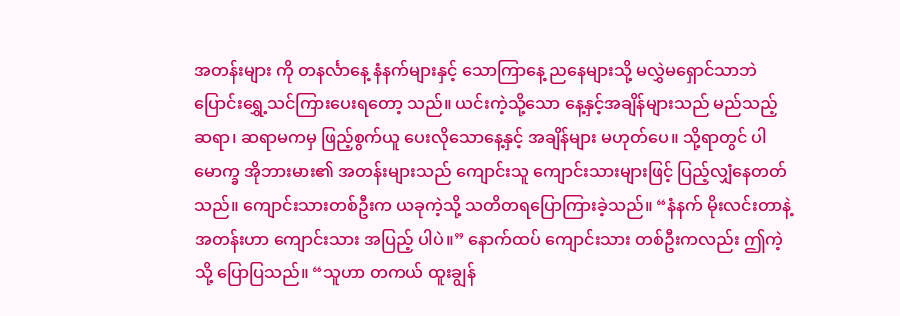အတန်းများ ကို တနင်္လာနေ့ နံနက်များနှင့် သောကြာနေ့ ညနေများသို့ မလွှဲမရှောင်သာဘဲ ပြောင်းရွှေ့သင်ကြားပေးရတော့ သည်။ ယင်းကဲ့သို့သော နေ့နှင့်အချိန်များသည် မည်သည့် ဆရာ၊ ဆရာမကမှ ဖြည့်စွက်ယူ ပေးလိုသောနေ့နှင့် အချိန်များ မဟုတ်ပေ။ သို့ရာတွင် ပါမောက္ခ အိုဘားမား၏ အတန်းများသည် ကျောင်းသူ ကျောင်းသားများဖြင့် ပြည့်လျှံနေတတ် သည်။ ကျောင်းသားတစ်ဦးက ယခုကဲ့သို့ သတိတရပြောကြားခဲ့သည်။ “နံနက် မိုးလင်းတာနဲ့ အတန်းဟာ ကျောင်းသား အပြည့် ပါပဲ။” နောက်ထပ် ကျောင်းသား တစ်ဦးကလည်း ဤကဲ့သို့ ပြောပြသည်။ “သူဟာ တကယ် ထူးချွန်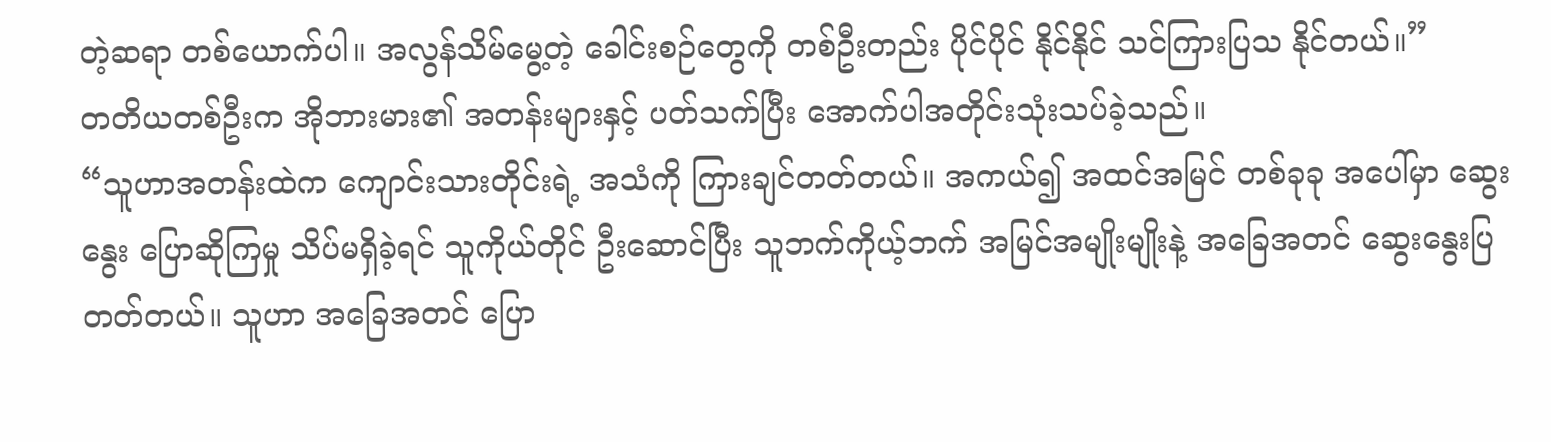တဲ့ဆရာ တစ်ယောက်ပါ။ အလွန်သိမ်မွေ့တဲ့ ခေါင်းစဉ်တွေကို တစ်ဦးတည်း ပိုင်ပိုင် နိုင်နိုင် သင်ကြားပြသ နိုင်တယ်။”
တတိယတစ်ဦးက အိုဘားမား၏ အတန်းများနှင့် ပတ်သက်ပြီး အောက်ပါအတိုင်းသုံးသပ်ခဲ့သည်။
“သူဟာအတန်းထဲက ကျောင်းသားတိုင်းရဲ့ အသံကို ကြားချင်တတ်တယ်။ အကယ်၍ အထင်အမြင် တစ်ခုခု အပေါ်မှာ ဆွေးနွေး ပြောဆိုကြမှု သိပ်မရှိခဲ့ရင် သူကိုယ်တိုင် ဦးဆောင်ပြီး သူဘက်ကိုယ့်ဘက် အမြင်အမျိုးမျိုးနဲ့ အခြေအတင် ဆွေးနွေးပြတတ်တယ်။ သူဟာ အခြေအတင် ပြော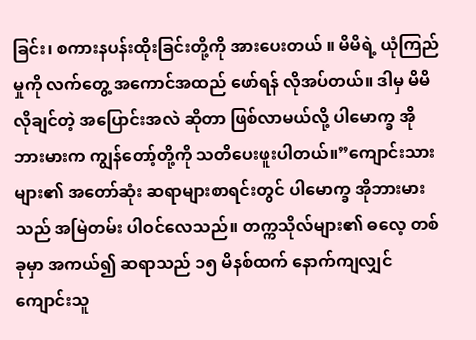ခြင်း၊ စကားနပန်းထိုးခြင်းတို့ကို အားပေးတယ် ။ မိမိရဲ့ ယုံကြည်မှုကို လက်တွေ့ အကောင်အထည် ဖော်ရန် လိုအပ်တယ်။ ဒါမှ မိမိ လိုချင်တဲ့ အပြောင်းအလဲ ဆိုတာ ဖြစ်လာမယ်လို့ ပါမောက္ခ အိုဘားမားက ကျွန်တော့်တို့ကို သတိပေးဖူးပါတယ်။”ကျောင်းသားများ၏ အတော်ဆုံး ဆရာများစာရင်းတွင် ပါမောက္ခ အိုဘားမားသည် အမြဲတမ်း ပါဝင်လေသည်။ တက္ကသိုလ်များ၏ ဓလေ့ တစ်ခုမှာ အကယ်၍ ဆရာသည် ၁၅ မိနစ်ထက် နောက်ကျလျှင် ကျောင်းသူ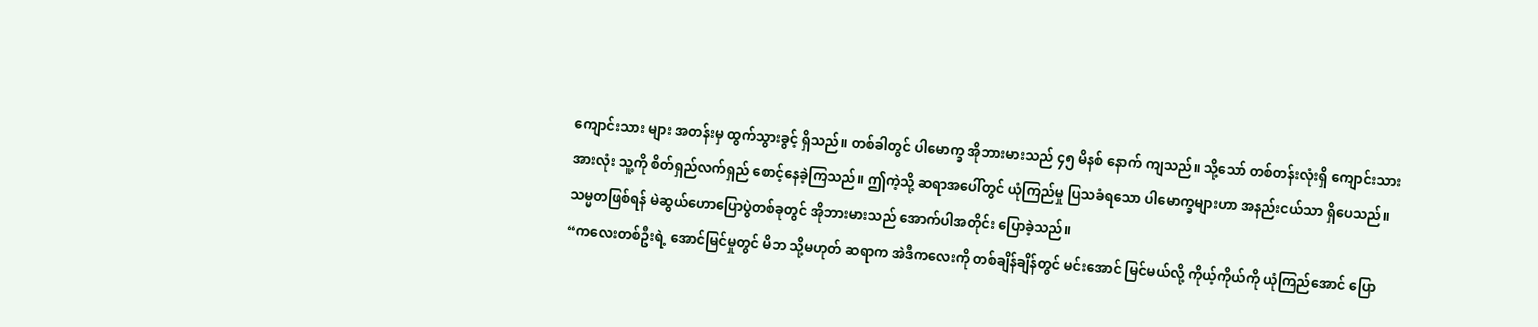ကျောင်းသား များ အတန်းမှ ထွက်သွားခွင့် ရှိသည်။ တစ်ခါတွင် ပါမောက္ခ အိုဘားမားသည် ၄၅ မိနစ် နောက် ကျသည်။ သို့သော် တစ်တန်းလုံးရှိ ကျောင်းသား အားလုံး သူ့ကို စိတ်ရှည်လက်ရှည် စောင့်နေခဲ့ကြသည်။ ဤကဲ့သို့ ဆရာအပေါ်တွင် ယုံကြည်မှု ပြသခံရသော ပါမောက္ခများဟာ အနည်းငယ်သာ ရှိပေသည်။
သမ္မတဖြစ်ရန် မဲဆွယ်ဟောပြောပွဲတစ်ခုတွင် အိုဘားမားသည် အောက်ပါအတိုင်း ပြောခဲ့သည်။
“ကလေးတစ်ဦးရဲ့ အောင်မြင်မှုတွင် မိဘ သို့မဟုတ် ဆရာက အဲဒီကလေးကို တစ်ချိန်ချိန်တွင် မင်းအောင် မြင်မယ်လို့ ကိုယ့်ကိုယ်ကို ယုံကြည်အောင် ပြော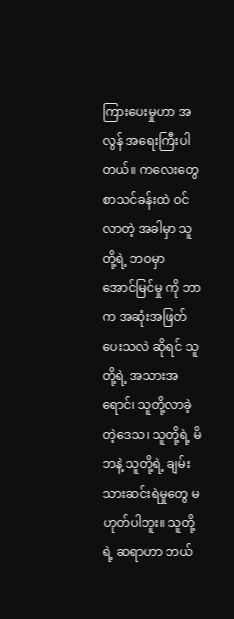ကြားပေးမှုဟာ အလွန် အရေးကြီးပါတယ်။ ကလေးတွေ စာသင်ခန်းထဲ ဝင်လာတဲ့ အခါမှာ သူတို့ရဲ့ ဘဝမှာ အောင်မြင်မှု ကို ဘာက အဆုံးအဖြတ်ပေးသလဲ ဆိုရင် သူတို့ရဲ့ အသားအရောင်၊ သူတို့လာခဲ့ တဲ့ဒေသ၊ သူတို့ရဲ့ မိဘနဲ့ သူတို့ရဲ့ ချမ်းသားဆင်းရဲမှုတွေ မဟုတ်ပါဘူး။ သူတို့ရဲ့ ဆရာဟာ ဘယ်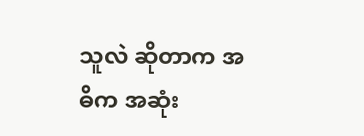သူလဲ ဆိုတာက အဓိက အဆုံး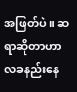အဖြတ်ပဲ။ ဆရာဆိုတာဟာ လခနည်းနေ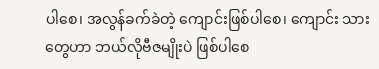ပါစေ၊ အလွန်ခက်ခဲတဲ့ ကျောင်းဖြစ်ပါစေ၊ ကျောင်း သားတွေဟာ ဘယ်လိုဗီဇမျိုးပဲ ဖြစ်ပါစေ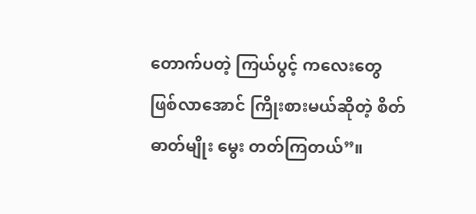တောက်ပတဲ့ ကြယ်ပွင့် ကလေးတွေ ဖြစ်လာအောင် ကြိုးစားမယ်ဆိုတဲ့ စိတ်ဓာတ်မျိုး မွေး တတ်ကြတယ်”။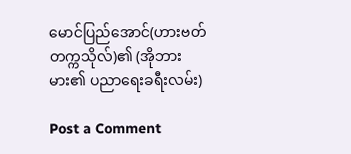မောင်ပြည်အောင်(ဟားဗတ်တက္ကသိုလ်)၏ (အိုဘားမား၏ ပညာရေးခရီးလမ်း)

Post a Comment